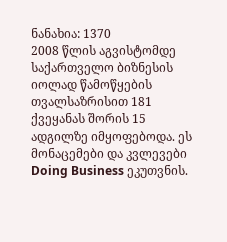ნანახია: 1370
2008 წლის აგვისტომდე საქართველო ბიზნესის იოლად წამოწყების თვალსაზრისით 181 ქვეყანას შორის 15 ადგილზე იმყოფებოდა. ეს მონაცემები და კვლევები Doing Business ეკუთვნის.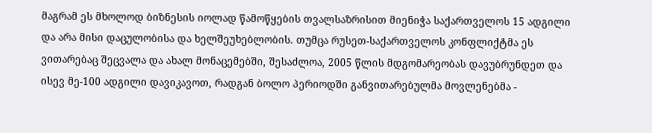მაგრამ ეს მხოლოდ ბიზნესის იოლად წამოწყების თვალსაზრისით მიენიჭა საქართველოს 15 ადგილი და არა მისი დაცულობისა და ხელშეუხებლობის. თუმცა რუსეთ-საქართველოს კონფლიქტმა ეს ვითარებაც შეცვალა და ახალ მონაცემებში, შესაძლოა, 2005 წლის მდგომარეობას დავუბრუნდეთ და ისევ მე-100 ადგილი დავიკავოთ, რადგან ბოლო პერიოდში განვითარებულმა მოვლენებმა -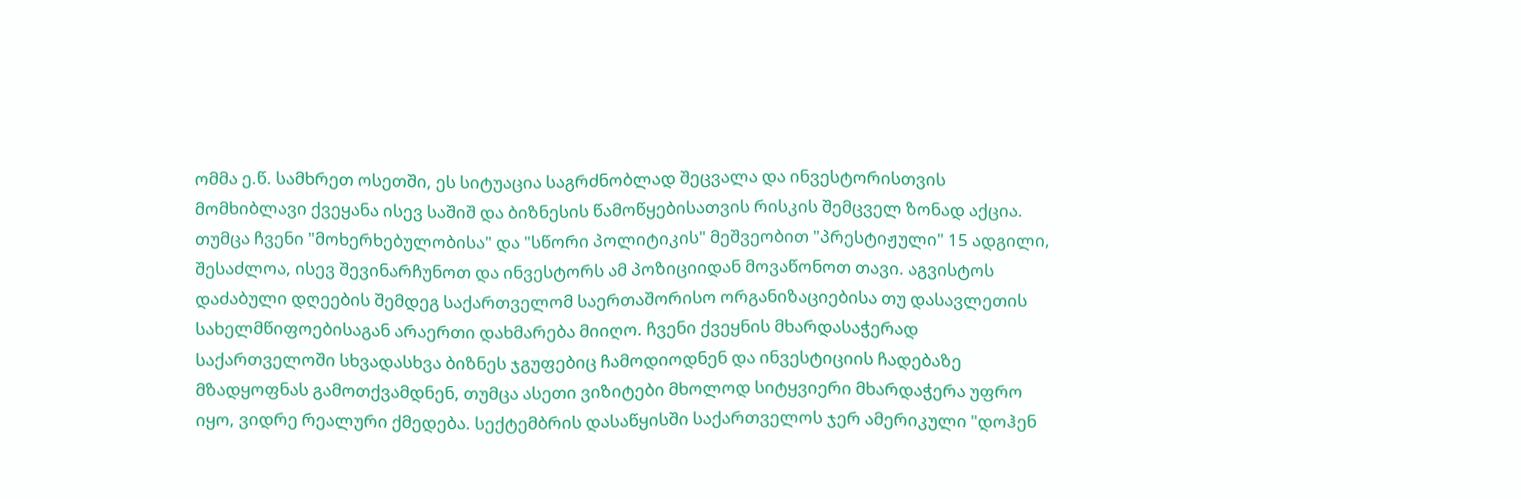ომმა ე.წ. სამხრეთ ოსეთში, ეს სიტუაცია საგრძნობლად შეცვალა და ინვესტორისთვის მომხიბლავი ქვეყანა ისევ საშიშ და ბიზნესის წამოწყებისათვის რისკის შემცველ ზონად აქცია. თუმცა ჩვენი "მოხერხებულობისა" და "სწორი პოლიტიკის" მეშვეობით "პრესტიჟული" 15 ადგილი, შესაძლოა, ისევ შევინარჩუნოთ და ინვესტორს ამ პოზიციიდან მოვაწონოთ თავი. აგვისტოს დაძაბული დღეების შემდეგ საქართველომ საერთაშორისო ორგანიზაციებისა თუ დასავლეთის სახელმწიფოებისაგან არაერთი დახმარება მიიღო. ჩვენი ქვეყნის მხარდასაჭერად საქართველოში სხვადასხვა ბიზნეს ჯგუფებიც ჩამოდიოდნენ და ინვესტიციის ჩადებაზე მზადყოფნას გამოთქვამდნენ, თუმცა ასეთი ვიზიტები მხოლოდ სიტყვიერი მხარდაჭერა უფრო იყო, ვიდრე რეალური ქმედება. სექტემბრის დასაწყისში საქართველოს ჯერ ამერიკული "დოჰენ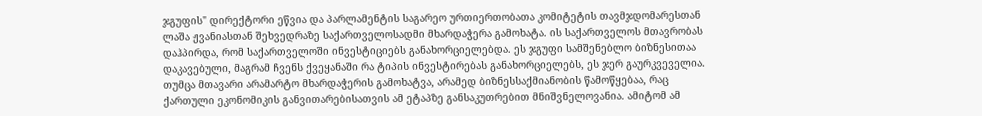ჯგუფის" დირექტორი ეწვია და პარლამენტის საგარეო ურთიერთობათა კომიტეტის თავმჯდომარესთან ლაშა ჟვანიასთან შეხვედრაზე საქართველოსადმი მხარდაჭერა გამოხატა. ის საქართველოს მთავრობას დაჰპირდა, რომ საქართველოში ინვესტიციებს განახორციელებდა. ეს ჯგუფი სამშენებლო ბიზნესითაა დაკავებული, მაგრამ ჩვენს ქვეყანაში რა ტიპის ინვესტირებას განახორციელებს, ეს ჯერ გაურკვეველია. თუმცა მთავარი არამარტო მხარდაჭერის გამოხატვა, არამედ ბიზნესსაქმიანობის წამოწყებაა, რაც ქართული ეკონომიკის განვითარებისათვის ამ ეტაპზე განსაკუთრებით მნიშვნელოვანია. ამიტომ ამ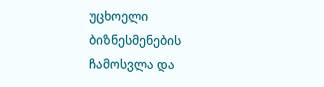უცხოელი ბიზნესმენების ჩამოსვლა და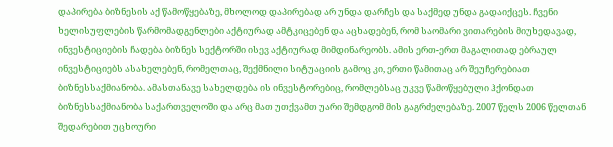დაპირება ბიზნესის აქ წამოწყებაზე, მხოლოდ დაპირებად არ უნდა დარჩეს და საქმედ უნდა გადაიქცეს. ჩვენი ხელისუფლების წარმომადგენლები აქტიურად ამტკიცებენ და აცხადებენ, რომ საომარი ვითარების მიუხედავად, ინვესტიციების ჩადება ბიზნეს სექტორში ისევ აქტიურად მიმდინარეობს. ამის ერთ-ერთ მაგალითად ებრაულ ინვესტიციებს ასახელებენ, რომელთაც, შექმნილი სიტუაციის გამოც კი, ერთი წამითაც არ შეუჩერებიათ ბიზნესსაქმიანობა. ამასთანავე სახელდება ის ინვესტორებიც, რომლებსაც უკვე წამოწყებული ჰქონდათ ბიზნესსაქმიანობა საქართველოში და არც მათ უთქვამთ უარი შემდგომ მის გაგრძელებაზე. 2007 წელს 2006 წელთან შედარებით უცხოური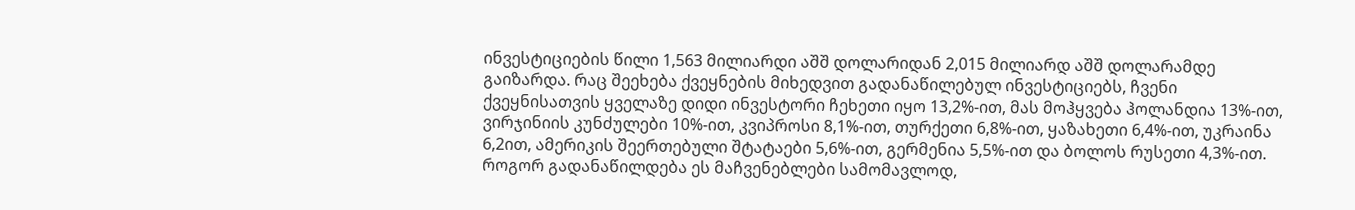ინვესტიციების წილი 1,563 მილიარდი აშშ დოლარიდან 2,015 მილიარდ აშშ დოლარამდე გაიზარდა. რაც შეეხება ქვეყნების მიხედვით გადანაწილებულ ინვესტიციებს, ჩვენი ქვეყნისათვის ყველაზე დიდი ინვესტორი ჩეხეთი იყო 13,2%-ით, მას მოჰყვება ჰოლანდია 13%-ით, ვირჯინიის კუნძულები 10%-ით, კვიპროსი 8,1%-ით, თურქეთი 6,8%-ით, ყაზახეთი 6,4%-ით, უკრაინა 6,2ით, ამერიკის შეერთებული შტატაები 5,6%-ით, გერმენია 5,5%-ით და ბოლოს რუსეთი 4,3%-ით. როგორ გადანაწილდება ეს მაჩვენებლები სამომავლოდ,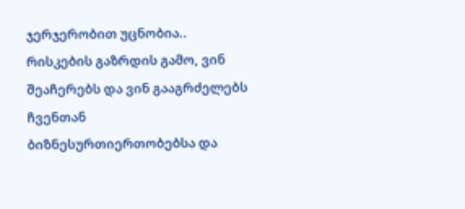ჯერჯერობით უცნობია.. რისკების გაზრდის გამო, ვინ შეაჩერებს და ვინ გააგრძელებს ჩვენთან ბიზნესურთიერთობებსა და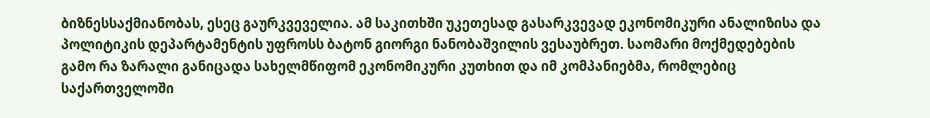ბიზნესსაქმიანობას, ესეც გაურკვეველია. ამ საკითხში უკეთესად გასარკვევად ეკონომიკური ანალიზისა და პოლიტიკის დეპარტამენტის უფროსს ბატონ გიორგი ნანობაშვილის ვესაუბრეთ. საომარი მოქმედებების გამო რა ზარალი განიცადა სახელმწიფომ ეკონომიკური კუთხით და იმ კომპანიებმა, რომლებიც საქართველოში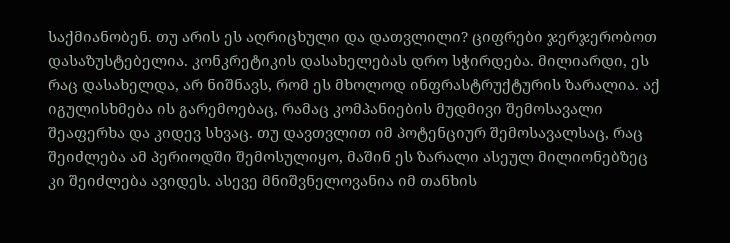საქმიანობენ. თუ არის ეს აღრიცხული და დათვლილი? ციფრები ჯერჯერობოთ დასაზუსტებელია. კონკრეტიკის დასახელებას დრო სჭირდება. მილიარდი, ეს რაც დასახელდა, არ ნიშნავს, რომ ეს მხოლოდ ინფრასტრუქტურის ზარალია. აქ იგულისხმება ის გარემოებაც, რამაც კომპანიების მუდმივი შემოსავალი შეაფერხა და კიდევ სხვაც. თუ დავთვლით იმ პოტენციურ შემოსავალსაც, რაც შეიძლება ამ პერიოდში შემოსულიყო, მაშინ ეს ზარალი ასეულ მილიონებზეც კი შეიძლება ავიდეს. ასევე მნიშვნელოვანია იმ თანხის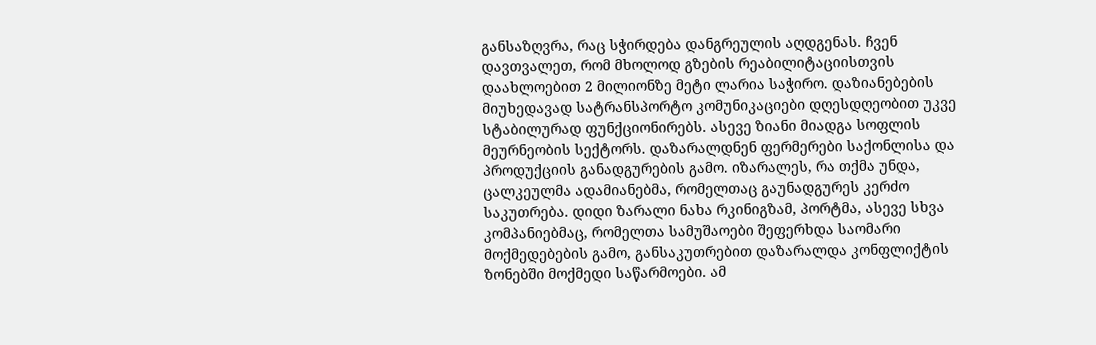განსაზღვრა, რაც სჭირდება დანგრეულის აღდგენას. ჩვენ დავთვალეთ, რომ მხოლოდ გზების რეაბილიტაციისთვის დაახლოებით 2 მილიონზე მეტი ლარია საჭირო. დაზიანებების მიუხედავად სატრანსპორტო კომუნიკაციები დღესდღეობით უკვე სტაბილურად ფუნქციონირებს. ასევე ზიანი მიადგა სოფლის მეურნეობის სექტორს. დაზარალდნენ ფერმერები საქონლისა და პროდუქციის განადგურების გამო. იზარალეს, რა თქმა უნდა, ცალკეულმა ადამიანებმა, რომელთაც გაუნადგურეს კერძო საკუთრება. დიდი ზარალი ნახა რკინიგზამ, პორტმა, ასევე სხვა კომპანიებმაც, რომელთა სამუშაოები შეფერხდა საომარი მოქმედებების გამო, განსაკუთრებით დაზარალდა კონფლიქტის ზონებში მოქმედი საწარმოები. ამ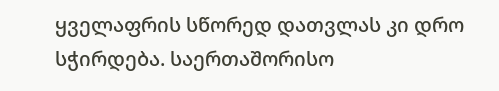ყველაფრის სწორედ დათვლას კი დრო სჭირდება. საერთაშორისო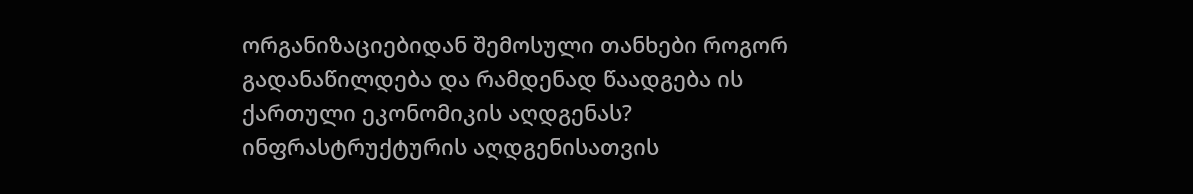ორგანიზაციებიდან შემოსული თანხები როგორ გადანაწილდება და რამდენად წაადგება ის ქართული ეკონომიკის აღდგენას? ინფრასტრუქტურის აღდგენისათვის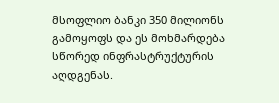მსოფლიო ბანკი 350 მილიონს გამოყოფს და ეს მოხმარდება სწორედ ინფრასტრუქტურის აღდგენას.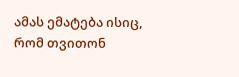ამას ემატება ისიც, რომ თვითონ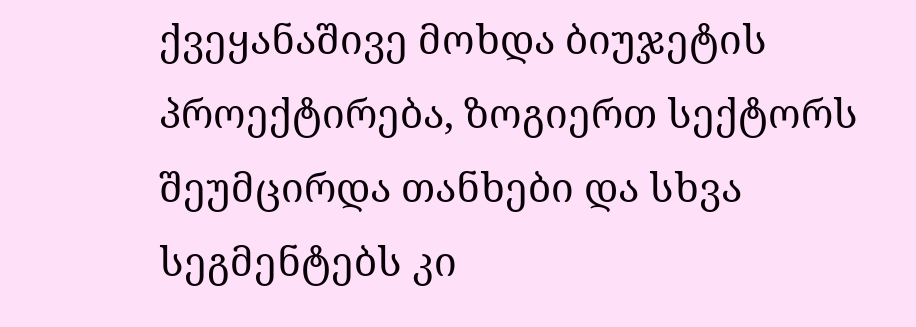ქვეყანაშივე მოხდა ბიუჯეტის პროექტირება, ზოგიერთ სექტორს შეუმცირდა თანხები და სხვა სეგმენტებს კი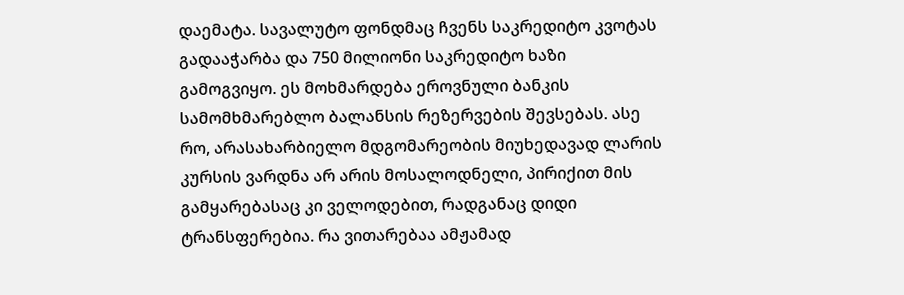დაემატა. სავალუტო ფონდმაც ჩვენს საკრედიტო კვოტას გადააჭარბა და 750 მილიონი საკრედიტო ხაზი გამოგვიყო. ეს მოხმარდება ეროვნული ბანკის სამომხმარებლო ბალანსის რეზერვების შევსებას. ასე რო, არასახარბიელო მდგომარეობის მიუხედავად ლარის კურსის ვარდნა არ არის მოსალოდნელი, პირიქით მის გამყარებასაც კი ველოდებით, რადგანაც დიდი ტრანსფერებია. რა ვითარებაა ამჟამად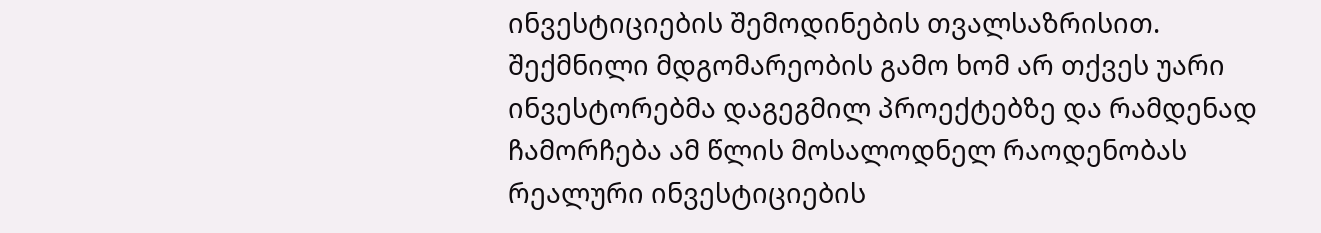ინვესტიციების შემოდინების თვალსაზრისით. შექმნილი მდგომარეობის გამო ხომ არ თქვეს უარი ინვესტორებმა დაგეგმილ პროექტებზე და რამდენად ჩამორჩება ამ წლის მოსალოდნელ რაოდენობას რეალური ინვესტიციების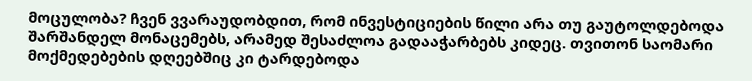მოცულობა? ჩვენ ვვარაუდობდით, რომ ინვესტიციების წილი არა თუ გაუტოლდებოდა შარშანდელ მონაცემებს, არამედ შესაძლოა გადააჭარბებს კიდეც. თვითონ საომარი მოქმედებების დღეებშიც კი ტარდებოდა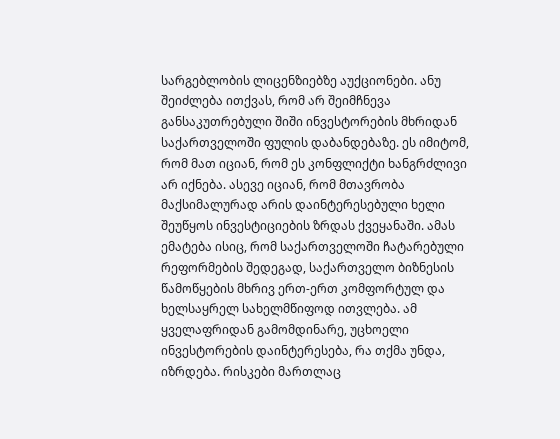სარგებლობის ლიცენზიებზე აუქციონები. ანუ შეიძლება ითქვას, რომ არ შეიმჩნევა განსაკუთრებული შიში ინვესტორების მხრიდან საქართველოში ფულის დაბანდებაზე. ეს იმიტომ, რომ მათ იციან, რომ ეს კონფლიქტი ხანგრძლივი არ იქნება. ასევე იციან, რომ მთავრობა მაქსიმალურად არის დაინტერესებული ხელი შეუწყოს ინვესტიციების ზრდას ქვეყანაში. ამას ემატება ისიც, რომ საქართველოში ჩატარებული რეფორმების შედეგად, საქართველო ბიზნესის წამოწყების მხრივ ერთ-ერთ კომფორტულ და ხელსაყრელ სახელმწიფოდ ითვლება. ამ ყველაფრიდან გამომდინარე, უცხოელი ინვესტორების დაინტერესება, რა თქმა უნდა, იზრდება. რისკები მართლაც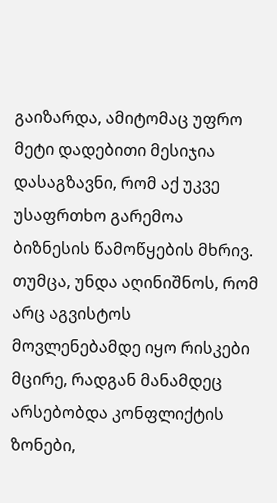გაიზარდა, ამიტომაც უფრო მეტი დადებითი მესიჯია დასაგზავნი, რომ აქ უკვე უსაფრთხო გარემოა ბიზნესის წამოწყების მხრივ. თუმცა, უნდა აღინიშნოს, რომ არც აგვისტოს მოვლენებამდე იყო რისკები მცირე, რადგან მანამდეც არსებობდა კონფლიქტის ზონები,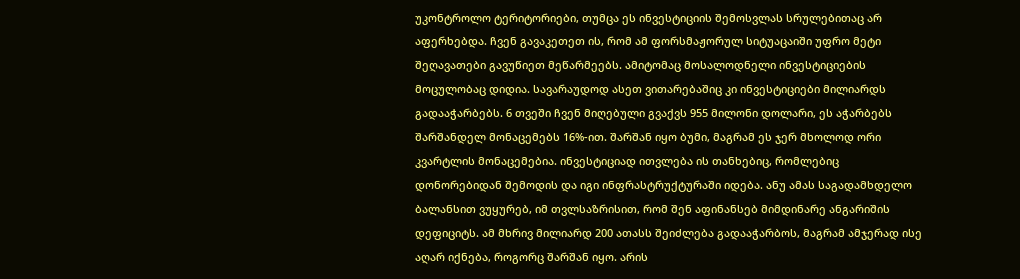უკონტროლო ტერიტორიები, თუმცა ეს ინვესტიციის შემოსვლას სრულებითაც არ აფერხებდა. ჩვენ გავაკეთეთ ის, რომ ამ ფორსმაჟორულ სიტუაცაიში უფრო მეტი შეღავათები გავუწიეთ მეწარმეებს. ამიტომაც მოსალოდნელი ინვესტიციების მოცულობაც დიდია. სავარაუდოდ ასეთ ვითარებაშიც კი ინვესტიციები მილიარდს გადააჭარბებს. 6 თვეში ჩვენ მიღებული გვაქვს 955 მილონი დოლარი, ეს აჭარბებს შარშანდელ მონაცემებს 16%-ით. შარშან იყო ბუმი, მაგრამ ეს ჯერ მხოლოდ ორი კვარტლის მონაცემებია. ინვესტიციად ითვლება ის თანხებიც, რომლებიც დონორებიდან შემოდის და იგი ინფრასტრუქტურაში იდება. ანუ ამას საგადამხდელო ბალანსით ვუყურებ, იმ თვლსაზრისით, რომ შენ აფინანსებ მიმდინარე ანგარიშის დეფიციტს. ამ მხრივ მილიარდ 200 ათასს შეიძლება გადააჭარბოს, მაგრამ ამჯერად ისე აღარ იქნება, როგორც შარშან იყო. არის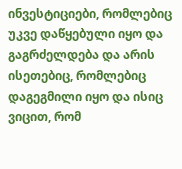ინვესტიციები, რომლებიც უკვე დაწყებული იყო და გაგრძელდება და არის ისეთებიც, რომლებიც დაგეგმილი იყო და ისიც ვიცით, რომ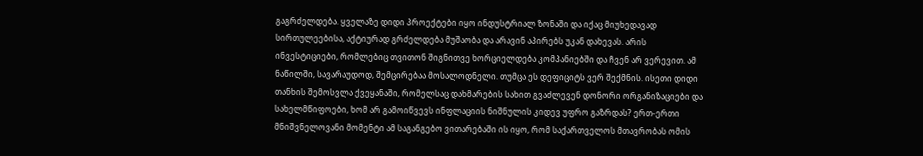გაგრძელდება. ყველაზე დიდი პროექტები იყო ინდუსტრიალ ზონაში და იქაც მიუხედავად სირთულეებისა, აქტიურად გრძელდება მუშაობა და არავინ აპირებს უკან დახევას. არის ინვესტიციები, რომლებიც თვითონ შიგნითვე ხორციელდება კომპანიებში და ჩვენ არ ვერევით. ამ ნაწილში, სავარაუდოდ, შემცირებაა მოსალოდნელი. თუმცა ეს დეფიციტს ვერ შექმნის. ისეთი დიდი თანხის შემოსვლა ქვეყანაში, რომელსაც დახმარების სახით გვაძლევენ დონორი ორგანიზაციები და სახელმწიფოები, ხომ არ გამოიწვევს ინფლაციის ნიშნულის კიდევ უფრო გაზრდას? ერთ-ერთი მნიშვნელოვანი მომენტი ამ საგანგებო ვითარებაში ის იყო, რომ საქართველოს მთავრობას ომის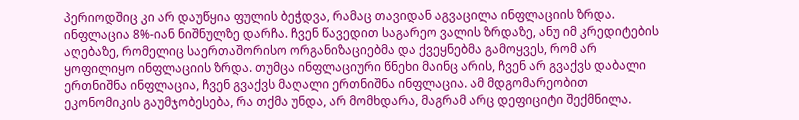პერიოდშიც კი არ დაუწყია ფულის ბეჭდვა, რამაც თავიდან აგვაცილა ინფლაციის ზრდა. ინფლაცია 8%-იან ნიშნულზე დარჩა. ჩვენ წავედით საგარეო ვალის ზრდაზე, ანუ იმ კრედიტების აღებაზე, რომელიც საერთაშორისო ორგანიზაციებმა და ქვეყნებმა გამოყვეს, რომ არ ყოფილიყო ინფლაციის ზრდა. თუმცა ინფლაციური წნეხი მაინც არის, ჩვენ არ გვაქვს დაბალი ერთნიშნა ინფლაცია, ჩვენ გვაქვს მაღალი ერთნიშნა ინფლაცია. ამ მდგომარეობით ეკონომიკის გაუმჯობესება, რა თქმა უნდა, არ მომხდარა, მაგრამ არც დეფიციტი შექმნილა.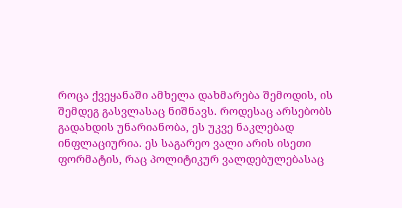როცა ქვეყანაში ამხელა დახმარება შემოდის, ის შემდეგ გასვლასაც ნიშნავს. როდესაც არსებობს გადახდის უნარიანობა, ეს უკვე ნაკლებად ინფლაციურია. ეს საგარეო ვალი არის ისეთი ფორმატის, რაც პოლიტიკურ ვალდებულებასაც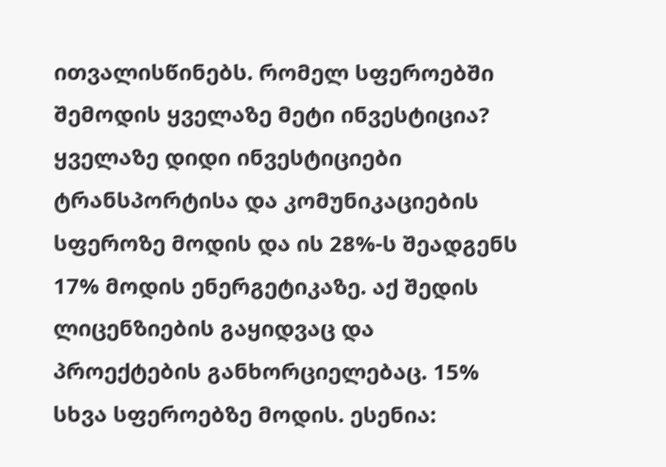ითვალისწინებს. რომელ სფეროებში შემოდის ყველაზე მეტი ინვესტიცია? ყველაზე დიდი ინვესტიციები ტრანსპორტისა და კომუნიკაციების სფეროზე მოდის და ის 28%-ს შეადგენს 17% მოდის ენერგეტიკაზე. აქ შედის ლიცენზიების გაყიდვაც და პროექტების განხორციელებაც. 15% სხვა სფეროებზე მოდის. ესენია: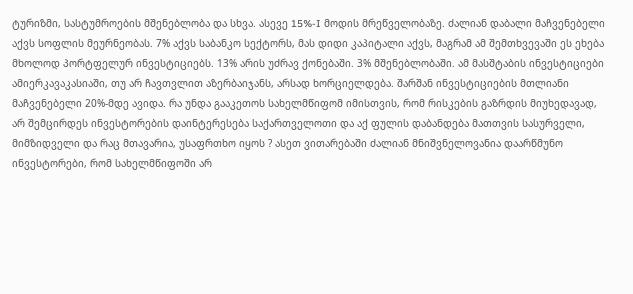ტურიზმი, სასტუმროების მშენებლობა და სხვა. ასევე 15%-I მოდის მრეწველობაზე. ძალიან დაბალი მაჩვენებელი აქვს სოფლის მეურნეობას. 7% აქვს საბანკო სექტორს, მას დიდი კაპიტალი აქვს, მაგრამ ამ შემთხვევაში ეს ეხება მხოლოდ პორტფელურ ინვესტიციებს. 13% არის უძრავ ქონებაში. 3% მშენებლობაში. ამ მასშტაბის ინვესტიციები ამიერკავაკასიაში, თუ არ ჩავთვლით აზერბაიჯანს, არსად ხორციელდება. შარშან ინვესტიციების მთლიანი მაჩვენებელი 20%-მდე ავიდა. რა უნდა გააკეთოს სახელმწიფომ იმისთვის, რომ რისკების გაზრდის მიუხედავად, არ შემცირდეს ინვესტორების დაინტერესება საქართველოთი და აქ ფულის დაბანდება მათთვის სასურველი, მიმზიდველი და რაც მთავარია, უსაფრთხო იყოს ? ასეთ ვითარებაში ძალიან მნიშვნელოვანია დაარწმუნო ინვესტორები, რომ სახელმწიფოში არ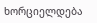ხორციელდება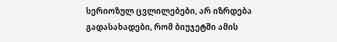სერიოზულ ცვლილებები, არ იზრდება გადასახადები, რომ ბიუჯეტში ამის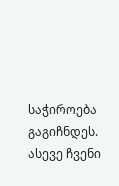საჭიროება გაგიჩნდეს. ასევე ჩვენი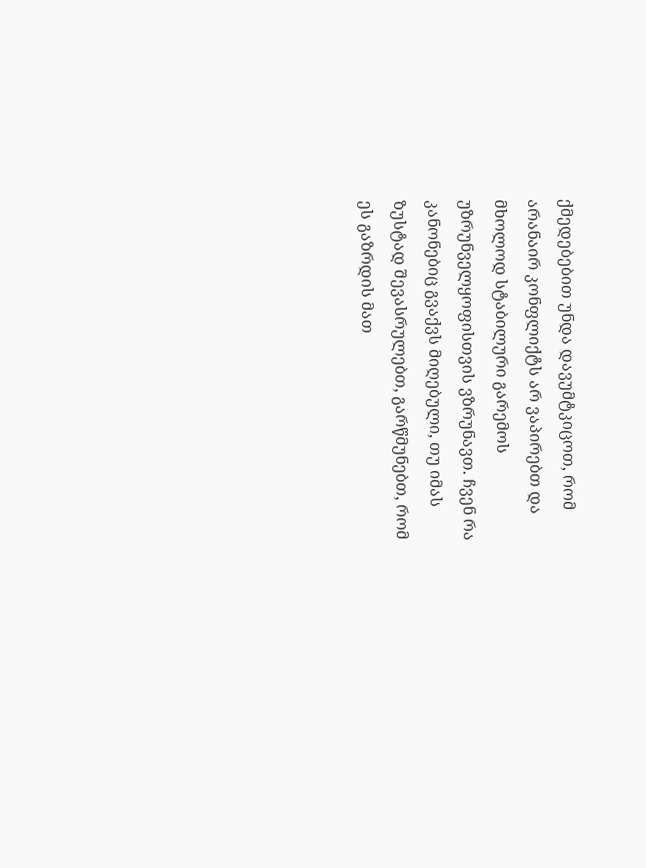ქმედებებით უნდა დავუმტკიცოთ, რომ არანაირ კონფლიქტს არ ვაპირებთ და მხოლოდ სტაბილური გარემოს უზრუნველყოფისთვის ვზრუნავთ. ჩვენ რა კანონებიც გვაქვს მიღებული, თუ იმას ზუსტად შევასრულებთ, გარწმუნებთ, რომ ეს გაზრდის მათ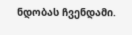ნდობას ჩვენდამი.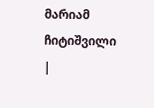მარიამ ჩიტიშვილი
|